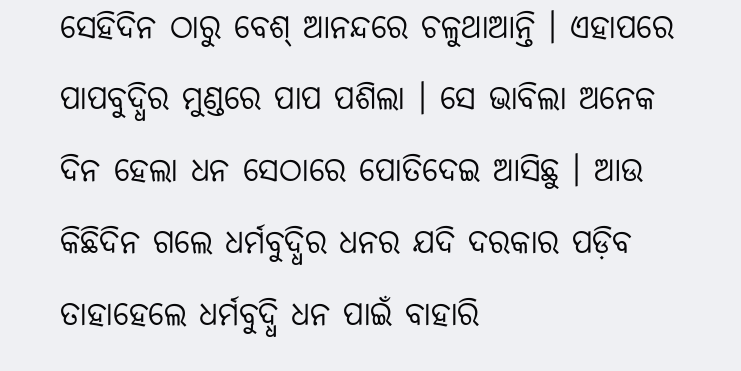ସେହିଦିନ ଠାରୁ ବେଶ୍ ଆନନ୍ଦରେ ଚଳୁଥାଆନ୍ତି । ଏହାପରେ ପାପବୁଦ୍ଧିର ମୁଣ୍ଡରେ ପାପ ପଶିଲା । ସେ ଭାବିଲା ଅନେକ ଦିନ ହେଲା ଧନ ସେଠାରେ ପୋତିଦେଇ ଆସିଛୁ । ଆଉ କିଛିଦିନ ଗଲେ ଧର୍ମବୁଦ୍ଧିର ଧନର ଯଦି ଦରକାର ପଡ଼ିବ ତାହାହେଲେ ଧର୍ମବୁଦ୍ଧି ଧନ ପାଇଁ ବାହାରି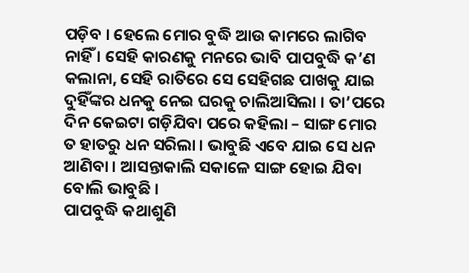ପଡ଼ିବ । ହେଲେ ମୋର ବୁଦ୍ଧି ଆଉ କାମରେ ଲାଗିବ ନାହିଁ । ସେହି କାରଣକୁ ମନରେ ଭାବି ପାପବୁଦ୍ଧି କ’ଣ କଲାନା, ସେହି ରାତିରେ ସେ ସେହିଗଛ ପାଖକୁ ଯାଇ ଦୁହିଁଙ୍କର ଧନକୁ ନେଇ ଘରକୁ ଚାଲିଆସିଲା । ତା’ପରେ ଦିନ କେଇଟା ଗଡ଼ିଯିବା ପରେ କହିଲା – ସାଙ୍ଗ ମୋର ତ ହାତରୁ ଧନ ସରିଲା । ଭାବୁଛି ଏବେ ଯାଇ ସେ ଧନ ଆଣିବା । ଆସନ୍ତାକାଲି ସକାଳେ ସାଙ୍ଗ ହୋଇ ଯିବା ବୋଲି ଭାବୁଛି ।
ପାପବୁଦ୍ଧି କଥାଶୁଣି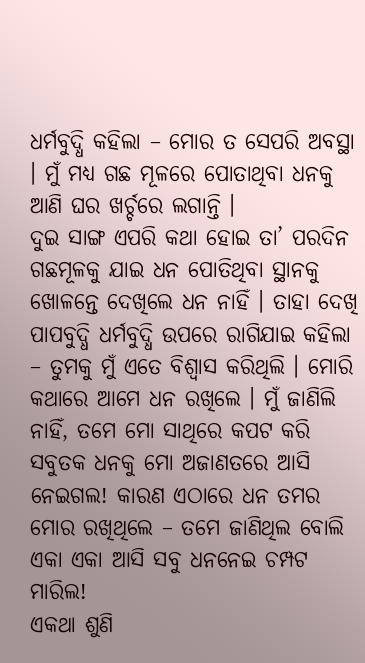ଧର୍ମବୁଦ୍ଧି କହିଲା – ମୋର ତ ସେପରି ଅବସ୍ଥା । ମୁଁ ମଧ୍ୟ ଗଛ ମୂଳରେ ପୋତାଥିବା ଧନକୁ ଆଣି ଘର ଖର୍ଚ୍ଚରେ ଲଗାନ୍ତି ।
ଦୁଇ ସାଙ୍ଗ ଏପରି କଥା ହୋଇ ତା’ ପରଦିନ ଗଛମୂଳକୁ ଯାଇ ଧନ ପୋତିଥିବା ସ୍ଥାନକୁ ଖୋଳନ୍ତେ ଦେଖିଲେ ଧନ ନାହିଁ । ତାହା ଦେଖି ପାପବୁଦ୍ଧି ଧର୍ମବୁଦ୍ଧି ଉପରେ ରାଗିଯାଇ କହିଲା – ତୁମକୁ ମୁଁ ଏତେ ବିଶ୍ୱାସ କରିଥିଲି । ମୋରି କଥାରେ ଆମେ ଧନ ରଖିଲେ । ମୁଁ ଜାଣିଲି ନାହିଁ, ତମେ ମୋ ସାଥିରେ କପଟ କରି ସବୁତକ ଧନକୁ ମୋ ଅଜାଣତରେ ଆସି ନେଇଗଲ! କାରଣ ଏଠାରେ ଧନ ତମର ମୋର ରଖିଥିଲେ – ତମେ ଜାଣିଥିଲ ବୋଲି ଏକା ଏକା ଆସି ସବୁ ଧନନେଇ ଚମ୍ପଟ ମାରିଲ!
ଏକଥା ଶୁଣି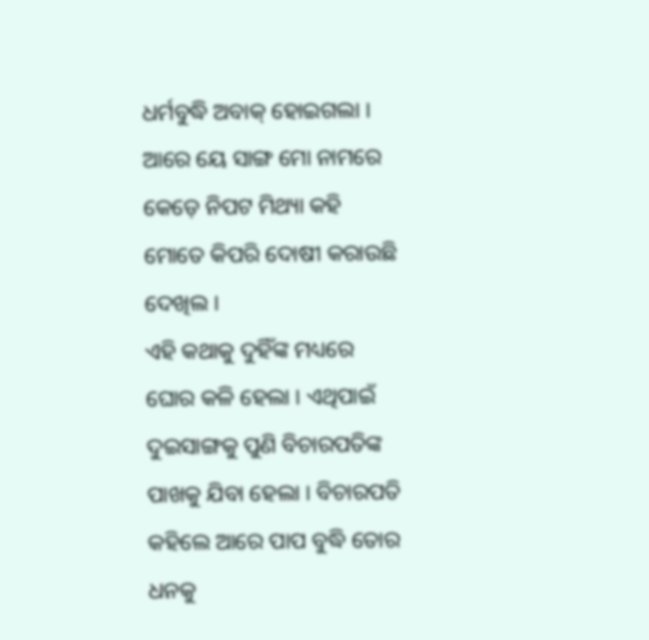ଧର୍ମବୁଦ୍ଧି ଅବାକ୍ ହୋଇଗଲା । ଆରେ ୟେ ସାଙ୍ଗ ମୋ ନାମରେ କେଡ଼େ ନିପଟ ମିଥ୍ୟା କହି ମୋତେ କିପରି ଦୋଷୀ କରାଉଛି ଦେଖିଲ ।
ଏହି କଥାକୁ ଦୁହିଁଙ୍କ ମଧ୍ୟରେ ଘୋର କଳି ହେଲା । ଏଥିପାଇଁ ଦୁଇସାଙ୍ଗକୁ ପୁଣି ବିଚାରପତିଙ୍କ ପାଖକୁ ଯିବା ହେଲା । ବିଚାରପତି କହିଲେ ଆରେ ପାପ ବୁଦ୍ଧି ତୋର ଧନକୁ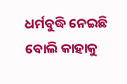ଧର୍ମବୁଦ୍ଧି ନେଇଛି ବୋଲି କାହାକୁ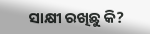ସାକ୍ଷୀ ରଖିଛୁ କି?